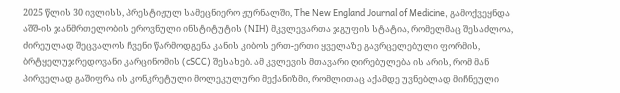2025 წლის 30 ივლისს, პრესტიჟულ სამეცნიერო ჟურნალში, The New England Journal of Medicine, გამოქვეყნდა აშშ-ის ჯანმრთელობის ეროვნული ინსტიტუტის (NIH) მკვლევართა ჯგუფის სტატია, რომელმაც შესაძლოა, ძირეულად შეცვალოს ჩვენი წარმოდგენა კანის კიბოს ერთ-ერთი ყველაზე გავრცელებული ფორმის, ბრტყელუჯრედოვანი კარცინომის (cSCC) შესახებ. ამ კვლევის მთავარი ღირებულება ის არის, რომ მან პირველად გაშიფრა ის კონკრეტული მოლეკულური მექანიზმი, რომლითაც აქამდე უვნებლად მიჩნეული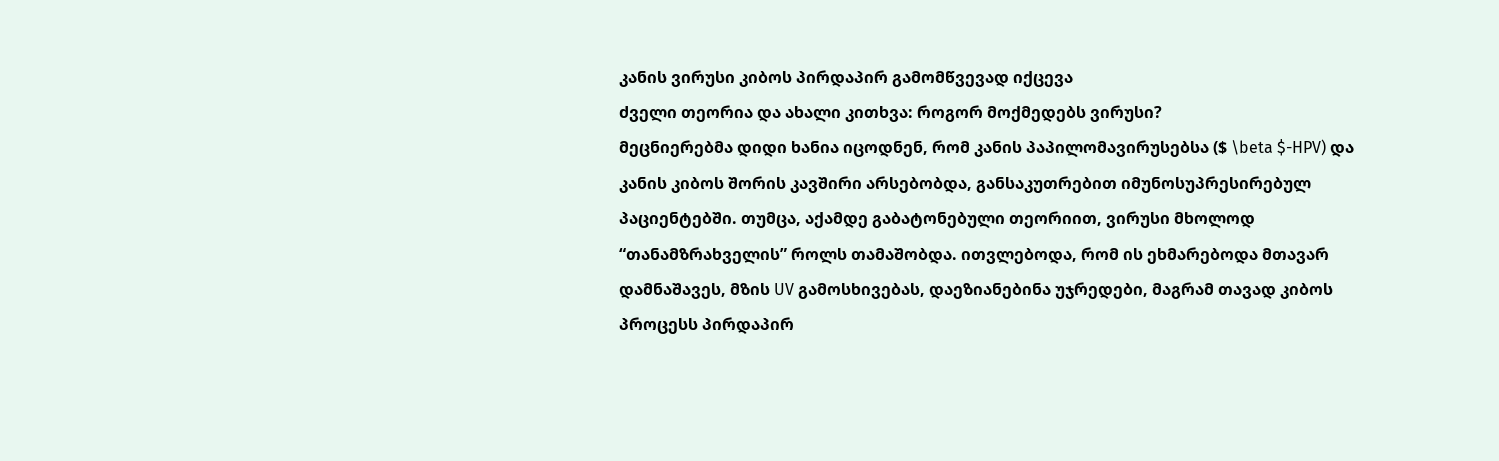კანის ვირუსი კიბოს პირდაპირ გამომწვევად იქცევა
ძველი თეორია და ახალი კითხვა: როგორ მოქმედებს ვირუსი?
მეცნიერებმა დიდი ხანია იცოდნენ, რომ კანის პაპილომავირუსებსა ($ \beta $-HPV) და კანის კიბოს შორის კავშირი არსებობდა, განსაკუთრებით იმუნოსუპრესირებულ პაციენტებში. თუმცა, აქამდე გაბატონებული თეორიით, ვირუსი მხოლოდ “თანამზრახველის” როლს თამაშობდა. ითვლებოდა, რომ ის ეხმარებოდა მთავარ დამნაშავეს, მზის UV გამოსხივებას, დაეზიანებინა უჯრედები, მაგრამ თავად კიბოს პროცესს პირდაპირ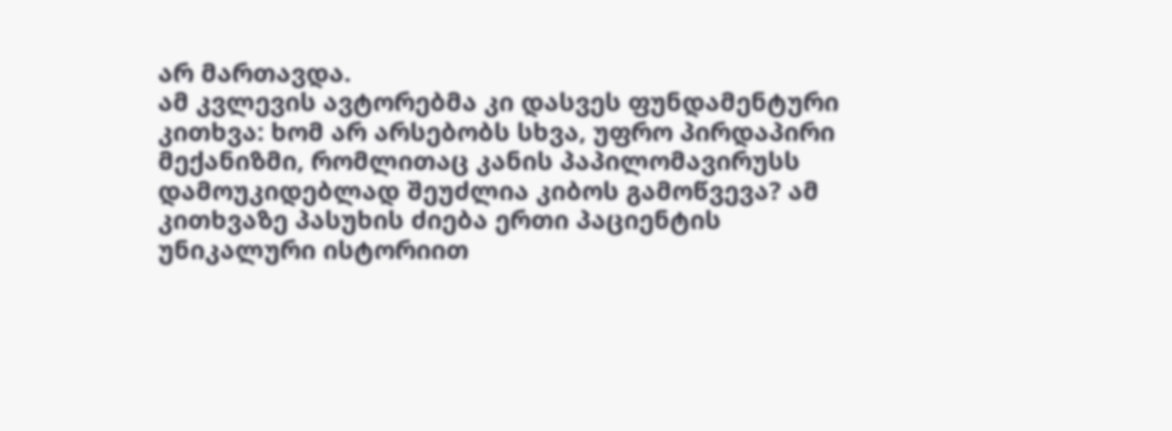არ მართავდა.
ამ კვლევის ავტორებმა კი დასვეს ფუნდამენტური კითხვა: ხომ არ არსებობს სხვა, უფრო პირდაპირი მექანიზმი, რომლითაც კანის პაპილომავირუსს დამოუკიდებლად შეუძლია კიბოს გამოწვევა? ამ კითხვაზე პასუხის ძიება ერთი პაციენტის უნიკალური ისტორიით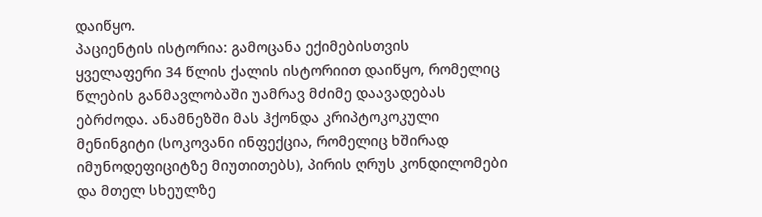დაიწყო.
პაციენტის ისტორია: გამოცანა ექიმებისთვის
ყველაფერი 34 წლის ქალის ისტორიით დაიწყო, რომელიც წლების განმავლობაში უამრავ მძიმე დაავადებას ებრძოდა. ანამნეზში მას ჰქონდა კრიპტოკოკული მენინგიტი (სოკოვანი ინფექცია, რომელიც ხშირად იმუნოდეფიციტზე მიუთითებს), პირის ღრუს კონდილომები და მთელ სხეულზე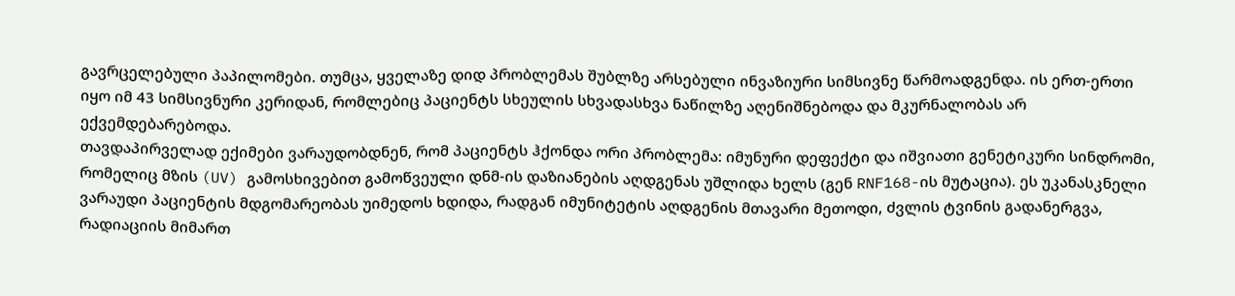გავრცელებული პაპილომები. თუმცა, ყველაზე დიდ პრობლემას შუბლზე არსებული ინვაზიური სიმსივნე წარმოადგენდა. ის ერთ-ერთი იყო იმ 43 სიმსივნური კერიდან, რომლებიც პაციენტს სხეულის სხვადასხვა ნაწილზე აღენიშნებოდა და მკურნალობას არ ექვემდებარებოდა.
თავდაპირველად ექიმები ვარაუდობდნენ, რომ პაციენტს ჰქონდა ორი პრობლემა: იმუნური დეფექტი და იშვიათი გენეტიკური სინდრომი, რომელიც მზის (UV) გამოსხივებით გამოწვეული დნმ-ის დაზიანების აღდგენას უშლიდა ხელს (გენ RNF168-ის მუტაცია). ეს უკანასკნელი ვარაუდი პაციენტის მდგომარეობას უიმედოს ხდიდა, რადგან იმუნიტეტის აღდგენის მთავარი მეთოდი, ძვლის ტვინის გადანერგვა, რადიაციის მიმართ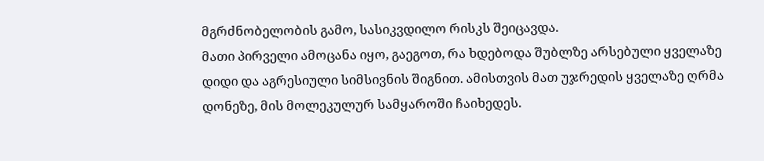მგრძნობელობის გამო, სასიკვდილო რისკს შეიცავდა.
მათი პირველი ამოცანა იყო, გაეგოთ, რა ხდებოდა შუბლზე არსებული ყველაზე დიდი და აგრესიული სიმსივნის შიგნით. ამისთვის მათ უჯრედის ყველაზე ღრმა დონეზე, მის მოლეკულურ სამყაროში ჩაიხედეს.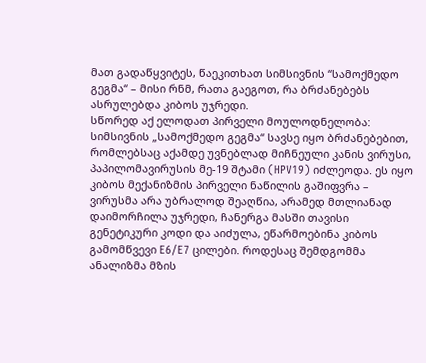მათ გადაწყვიტეს, წაეკითხათ სიმსივნის “სამოქმედო გეგმა“ – მისი რნმ, რათა გაეგოთ, რა ბრძანებებს ასრულებდა კიბოს უჯრედი.
სწორედ აქ ელოდათ პირველი მოულოდნელობა: სიმსივნის „სამოქმედო გეგმა“ სავსე იყო ბრძანებებით, რომლებსაც აქამდე უვნებლად მიჩნეული კანის ვირუსი, პაპილომავირუსის მე-19 შტამი (HPV19) იძლეოდა. ეს იყო კიბოს მექანიზმის პირველი ნაწილის გაშიფვრა – ვირუსმა არა უბრალოდ შეაღწია, არამედ მთლიანად დაიმორჩილა უჯრედი, ჩანერგა მასში თავისი გენეტიკური კოდი და აიძულა, ეწარმოებინა კიბოს გამომწვევი E6/E7 ცილები. როდესაც შემდგომმა ანალიზმა მზის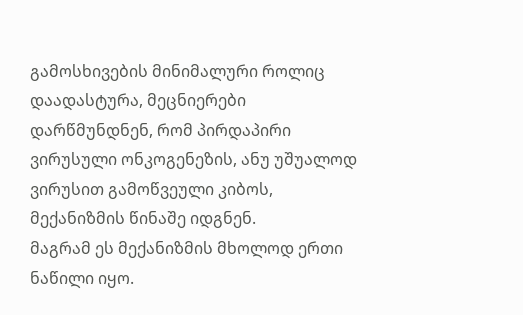გამოსხივების მინიმალური როლიც დაადასტურა, მეცნიერები დარწმუნდნენ, რომ პირდაპირი ვირუსული ონკოგენეზის, ანუ უშუალოდ ვირუსით გამოწვეული კიბოს, მექანიზმის წინაშე იდგნენ.
მაგრამ ეს მექანიზმის მხოლოდ ერთი ნაწილი იყო.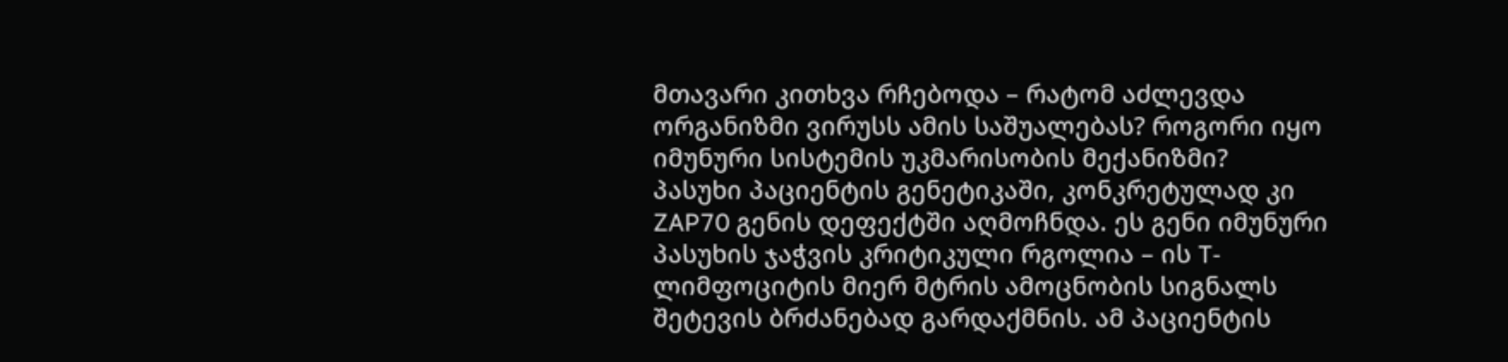მთავარი კითხვა რჩებოდა – რატომ აძლევდა ორგანიზმი ვირუსს ამის საშუალებას? როგორი იყო იმუნური სისტემის უკმარისობის მექანიზმი?
პასუხი პაციენტის გენეტიკაში, კონკრეტულად კი ZAP70 გენის დეფექტში აღმოჩნდა. ეს გენი იმუნური პასუხის ჯაჭვის კრიტიკული რგოლია – ის T-ლიმფოციტის მიერ მტრის ამოცნობის სიგნალს შეტევის ბრძანებად გარდაქმნის. ამ პაციენტის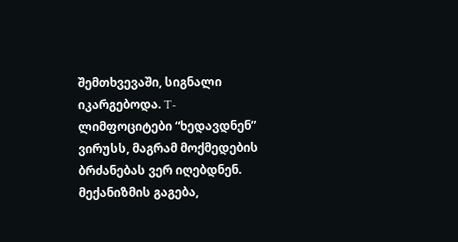შემთხვევაში, სიგნალი იკარგებოდა. T-ლიმფოციტები “ხედავდნენ” ვირუსს, მაგრამ მოქმედების ბრძანებას ვერ იღებდნენ.
მექანიზმის გაგება,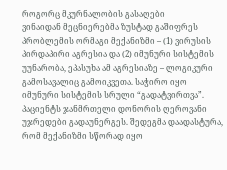როგორც მკურნალობის გასაღები
ვინაიდან მეცნიერებმა ზუსტად გაშიფრეს პრობლემის ორმაგი მექანიზმი – (1) ვირუსის პირდაპირი აგრესია და (2) იმუნური სისტემის უუნარობა, ეპასუხა ამ აგრესიაზე – ლოგიკური გამოსავალიც გამოიკვეთა. საჭირო იყო იმუნური სისტემის სრული “გადატვირთვა”.
პაციენტს ჯანმრთელი დონორის ღეროვანი უჯრედები გადაუნერგეს. შედეგმა დაადასტურა, რომ მექანიზმი სწორად იყო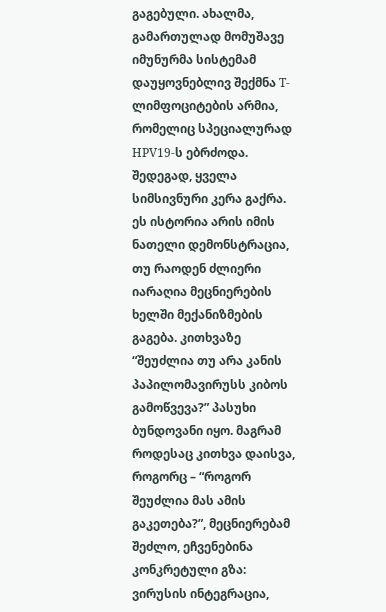გაგებული. ახალმა, გამართულად მომუშავე იმუნურმა სისტემამ დაუყოვნებლივ შექმნა T-ლიმფოციტების არმია, რომელიც სპეციალურად HPV19-ს ებრძოდა. შედეგად, ყველა სიმსივნური კერა გაქრა.
ეს ისტორია არის იმის ნათელი დემონსტრაცია, თუ რაოდენ ძლიერი იარაღია მეცნიერების ხელში მექანიზმების გაგება. კითხვაზე “შეუძლია თუ არა კანის პაპილომავირუსს კიბოს გამოწვევა?” პასუხი ბუნდოვანი იყო. მაგრამ როდესაც კითხვა დაისვა, როგორც – “როგორ შეუძლია მას ამის გაკეთება?”, მეცნიერებამ შეძლო, ეჩვენებინა კონკრეტული გზა: ვირუსის ინტეგრაცია,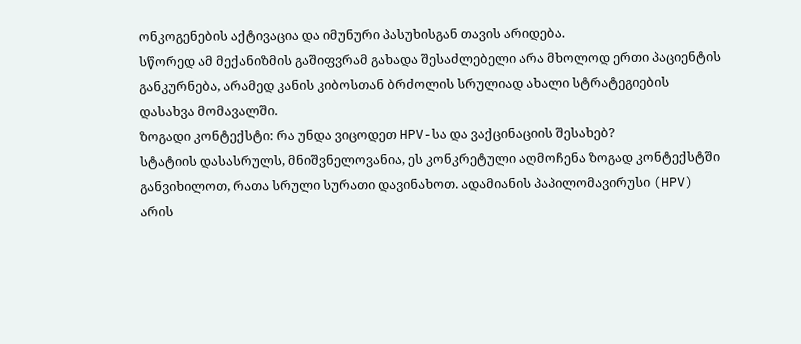ონკოგენების აქტივაცია და იმუნური პასუხისგან თავის არიდება.
სწორედ ამ მექანიზმის გაშიფვრამ გახადა შესაძლებელი არა მხოლოდ ერთი პაციენტის განკურნება, არამედ კანის კიბოსთან ბრძოლის სრულიად ახალი სტრატეგიების დასახვა მომავალში.
ზოგადი კონტექსტი: რა უნდა ვიცოდეთ HPV-სა და ვაქცინაციის შესახებ?
სტატიის დასასრულს, მნიშვნელოვანია, ეს კონკრეტული აღმოჩენა ზოგად კონტექსტში განვიხილოთ, რათა სრული სურათი დავინახოთ. ადამიანის პაპილომავირუსი (HPV) არის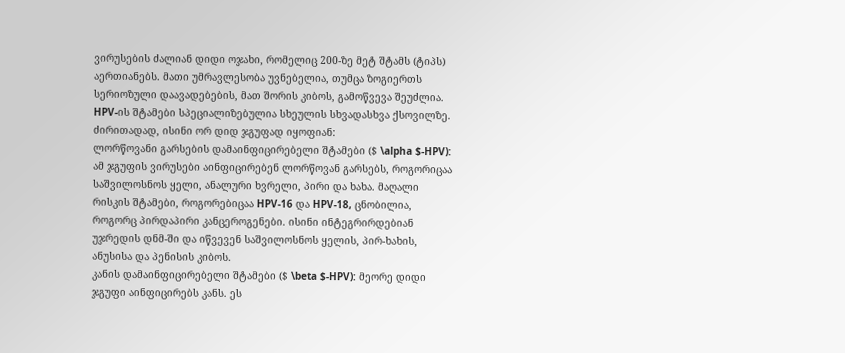ვირუსების ძალიან დიდი ოჯახი, რომელიც 200-ზე მეტ შტამს (ტიპს) აერთიანებს. მათი უმრავლესობა უვნებელია, თუმცა ზოგიერთს სერიოზული დაავადებების, მათ შორის კიბოს, გამოწვევა შეუძლია. HPV-ის შტამები სპეციალიზებულია სხეულის სხვადასხვა ქსოვილზე. ძირითადად, ისინი ორ დიდ ჯგუფად იყოფიან:
ლორწოვანი გარსების დამაინფიცირებელი შტამები ($ \alpha $-HPV): ამ ჯგუფის ვირუსები აინფიცირებენ ლორწოვან გარსებს, როგორიცაა საშვილოსნოს ყელი, ანალური ხვრელი, პირი და ხახა. მაღალი რისკის შტამები, როგორებიცაა HPV-16 და HPV-18, ცნობილია, როგორც პირდაპირი კანცეროგენები. ისინი ინტეგრირდებიან უჯრედის დნმ-ში და იწვევენ საშვილოსნოს ყელის, პირ-ხახის, ანუსისა და პენისის კიბოს.
კანის დამაინფიცირებელი შტამები ($ \beta $-HPV): მეორე დიდი ჯგუფი აინფიცირებს კანს. ეს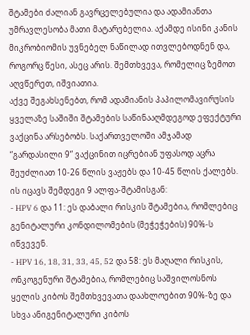შტამები ძალიან გავრცელებულია და ადამიანთა უმრავლესობა მათი მატარებელია. აქამდე ისინი კანის მიკრობიომის უვნებელ ნაწილად ითვლებოდნენ და, როგორც წესი, ასეც არის. შემთხვევა, რომელიც ზემოთ აღვწერეთ, იშვიათია.
აქვე შეგახსენებთ, რომ ადამიანის პაპილომავირუსის ყველაზე საშიში შტამების საწინააღმდეგოდ ეფექტური ვაქცინა არსებობს. საქართველოში ამჯამად “გარდასილი 9“ ვაქცინით იცრებიან უფასოდ აცრა შეუძლიათ 10-26 წლის ვაჟებს და 10-45 წლის ქალებს. ის იცავს შემდეგი 9 ალფა-შტამისგან:
- HPV 6 და 11: ეს დაბალი რისკის შტამებია, რომლებიც გენიტალური კონდილომების (მეჭეჭების) 90%-ს იწვევენ.
- HPV 16, 18, 31, 33, 45, 52 და 58: ეს მაღალი რისკის, ონკოგენური შტამებია, რომლებიც საშვილოსნოს ყელის კიბოს შემთხვევათა დაახლოებით 90%-ზე და სხვა ანიგენიტალური კიბოს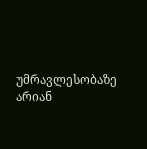უმრავლესობაზე არიან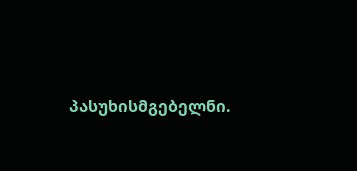პასუხისმგებელნი.